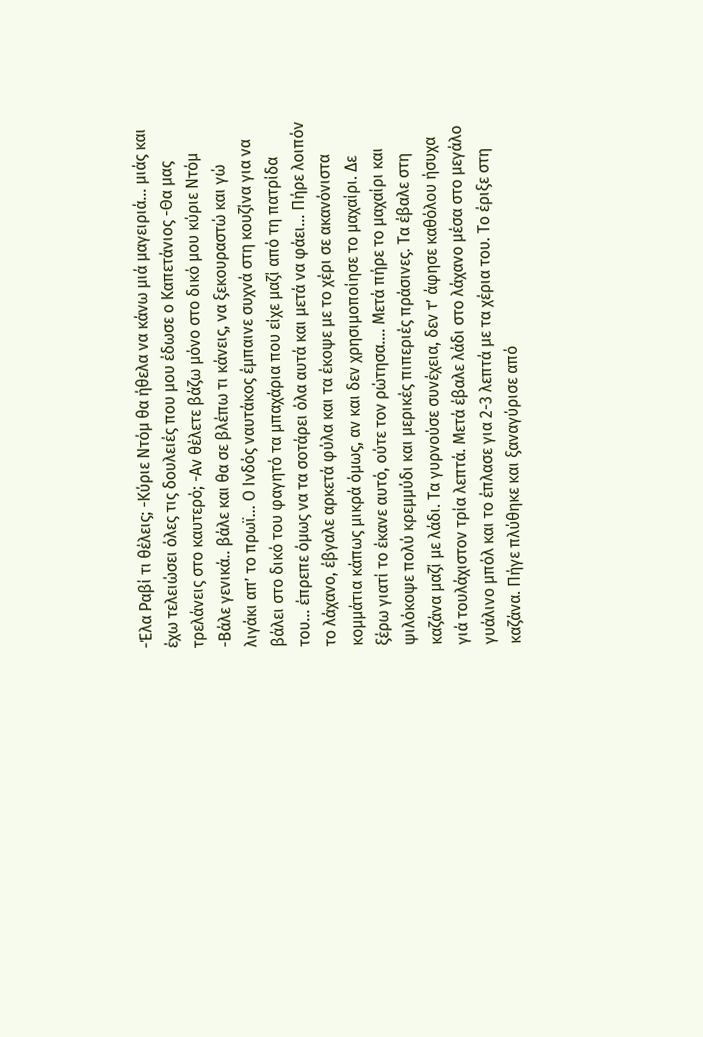-Έλα Ραβί τι θέλεις; -Κύριε Ντόμ θα ήθελα να κάνω μιά μαγειριά… μιάς και έχω τελειώσει όλες τις δουλειές που μου έδωσε ο Καπετάνιος -Θα μας τρελάνεις στο καυτερό; -Αν θέλετε βάζω μόνο στο δικό μου κύριε Ντόμ -Βάλε γενικά.. βάλε και θα σε βλέπω τι κάνεις, να ξεκουραστώ και γώ λιγάκι απ’ το πρωϊ… Ο Ινδός ναυτάκος έμπαινε συχνά στη κουζίνα για να βάλει στο δικό του φαγητό τα μπαχάρια που είχε μαζί από τη πατρίδα του… έπρεπε όμως να τα σοτάρει όλα αυτά και μετά να φάει… Πήρε λοιπόν το λάχανο, έβγαλε αρκετά φύλα και τα έκοψε με το χέρι σε ακανόνιστα κομμάτια κάπως μικρά όμως, αν και δεν χρησιμοποίησε το μαχαίρι. Δε ξέρω γιατί το έκανε αυτό, ούτε τον ρώτησα…. Μετά πήρε το μαχαίρι και ψιλόκοψε πολύ κρεμμύδι και μερικές πιπεριές πράσινες. Τα έβαλε στη καζάνα μαζί με λάδι. Τα γυρνούσε συνέχεια, δεν τ’ άφησε καθόλου ήσυχα γιά τουλάχιστον τρία λεπτά. Μετά έβαλε λάδι στο λάχανο μέσα στο μεγάλο γυάλινο μπόλ και το έπλασε για 2-3 λεπτά με τα χέρια του. Το έριξε στη καζάνα. Πήγε πλύθηκε και ξαναγύρισε από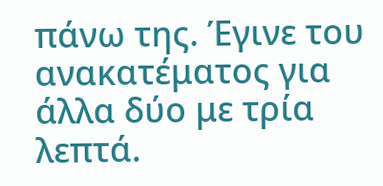πάνω της. Έγινε του ανακατέματος για άλλα δύο με τρία λεπτά.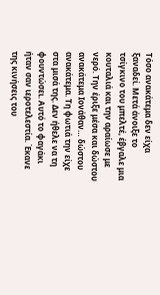Τόσο ανακάτεμα δεν είχα ξαναδεί. Μετά άνοιξε το τσίγκινο του μπελτέ, έβγαλε μια κουταλιά και την αραίωσε με νερό. Την έριξε μέσα και δώστου ανακάτεμα Ιονάθαν… δώστου ανακάτεμα. Τη φωτιά την είχε στα μισά της. Δεν ήθελε να τη φουντώσει. Αυτό το φαγάκι ήταν σαν ιεροτελεστία. Έκανε της κινήσεις του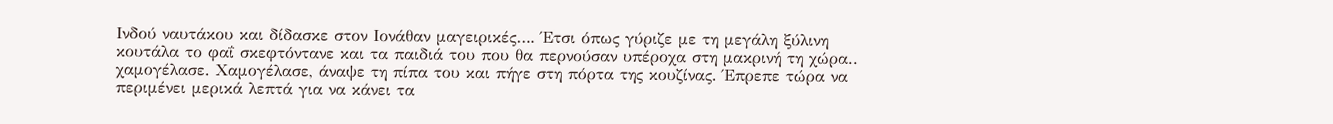Ινδού ναυτάκου και δίδασκε στον Ιονάθαν μαγειρικές…. Έτσι όπως γύριζε με τη μεγάλη ξύλινη κουτάλα το φαΐ σκεφτόντανε και τα παιδιά του που θα περνούσαν υπέροχα στη μακρινή τη χώρα.. χαμογέλασε. Χαμογέλασε, άναψε τη πίπα του και πήγε στη πόρτα της κουζίνας. Έπρεπε τώρα να περιμένει μερικά λεπτά για να κάνει τα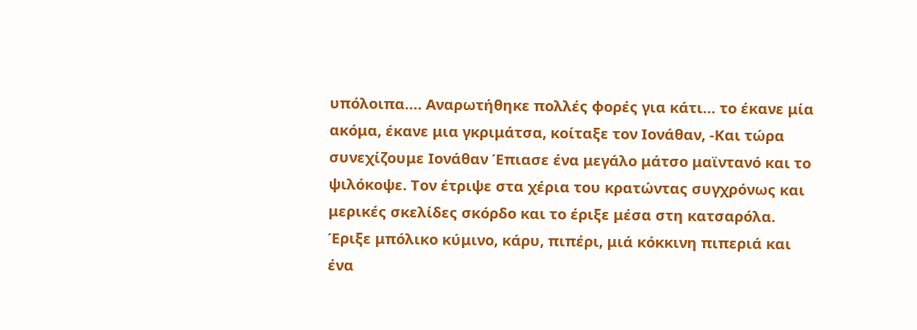υπόλοιπα…. Αναρωτήθηκε πολλές φορές για κάτι… το έκανε μία ακόμα, έκανε μια γκριμάτσα, κοίταξε τον Ιονάθαν, -Και τώρα συνεχίζουμε Ιονάθαν Έπιασε ένα μεγάλο μάτσο μαϊντανό και το ψιλόκοψε. Τον έτριψε στα χέρια του κρατώντας συγχρόνως και μερικές σκελίδες σκόρδο και το έριξε μέσα στη κατσαρόλα. Έριξε μπόλικο κύμινο, κάρυ, πιπέρι, μιά κόκκινη πιπεριά και ένα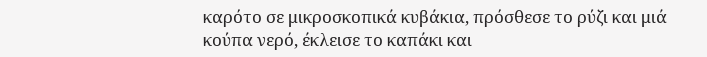καρότο σε μικροσκοπικά κυβάκια, πρόσθεσε το ρύζι και μιά κούπα νερό, έκλεισε το καπάκι και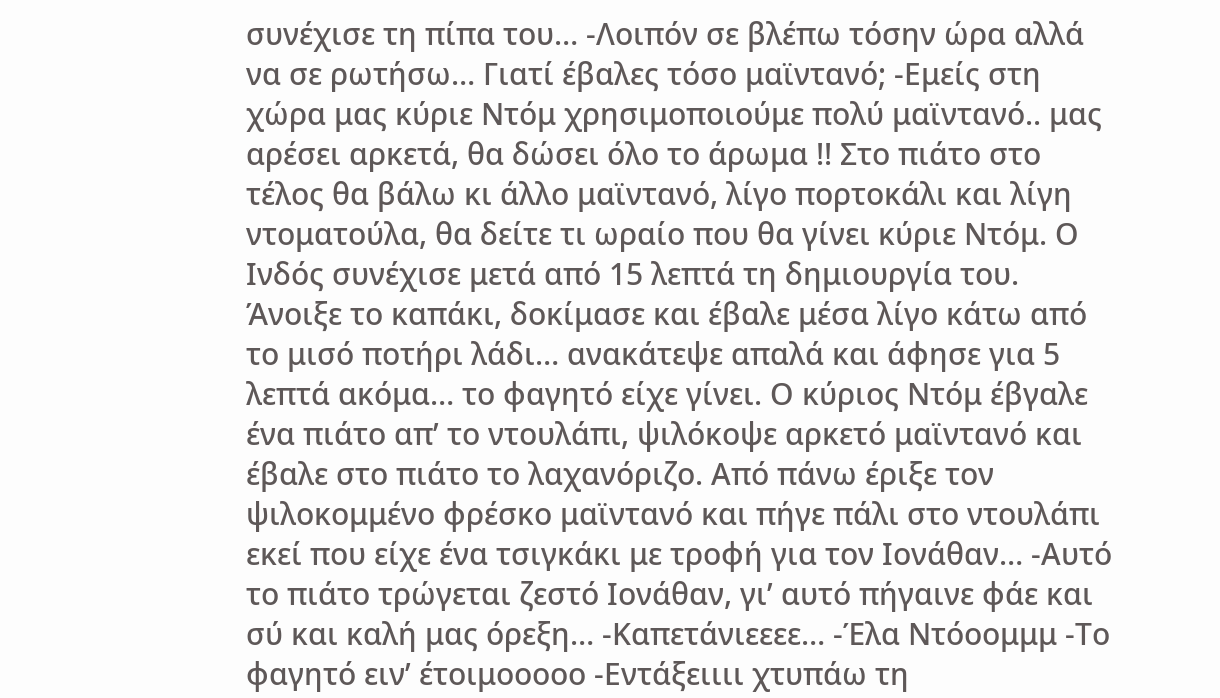συνέχισε τη πίπα του… -Λοιπόν σε βλέπω τόσην ώρα αλλά να σε ρωτήσω… Γιατί έβαλες τόσο μαϊντανό; -Εμείς στη χώρα μας κύριε Ντόμ χρησιμοποιούμε πολύ μαϊντανό.. μας αρέσει αρκετά, θα δώσει όλο το άρωμα !! Στο πιάτο στο τέλος θα βάλω κι άλλο μαϊντανό, λίγο πορτοκάλι και λίγη ντοματούλα, θα δείτε τι ωραίο που θα γίνει κύριε Ντόμ. Ο Ινδός συνέχισε μετά από 15 λεπτά τη δημιουργία του. Άνοιξε το καπάκι, δοκίμασε και έβαλε μέσα λίγο κάτω από το μισό ποτήρι λάδι… ανακάτεψε απαλά και άφησε για 5 λεπτά ακόμα… το φαγητό είχε γίνει. Ο κύριος Ντόμ έβγαλε ένα πιάτο απ’ το ντουλάπι, ψιλόκοψε αρκετό μαϊντανό και έβαλε στο πιάτο το λαχανόριζο. Από πάνω έριξε τον ψιλοκομμένο φρέσκο μαϊντανό και πήγε πάλι στο ντουλάπι εκεί που είχε ένα τσιγκάκι με τροφή για τον Ιονάθαν… -Αυτό το πιάτο τρώγεται ζεστό Ιονάθαν, γι’ αυτό πήγαινε φάε και σύ και καλή μας όρεξη… -Καπετάνιεεεε… -Έλα Ντόοομμμ -Το φαγητό ειν’ έτοιμοοοοο -Εντάξειιιι χτυπάω τη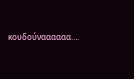κουδούναααααα….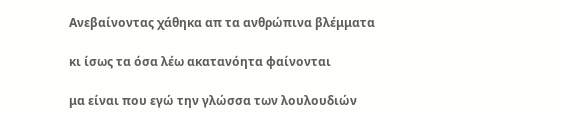Ανεβαίνοντας χάθηκα απ τα ανθρώπινα βλέμματα

κι ίσως τα όσα λέω ακατανόητα φαίνονται

μα είναι που εγώ την γλώσσα των λουλουδιών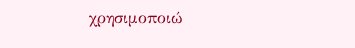χρησιμοποιώ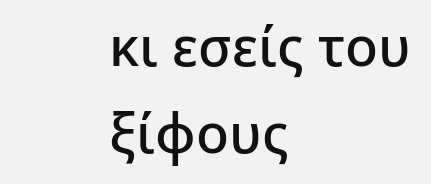κι εσείς του ξίφους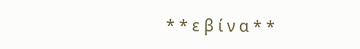* * ε β ί ν α * *